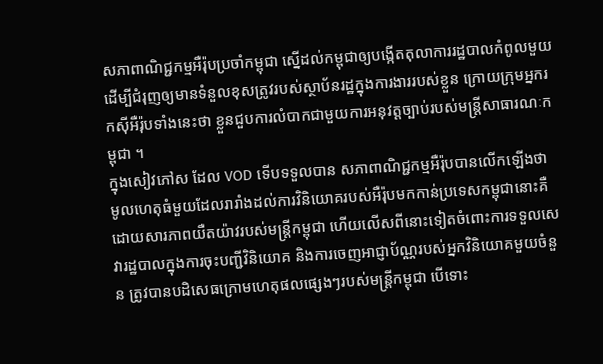សភាពាណិជ្ជកម្មអឺរ៉ុបប្រចាំកម្ពុជា ស្នើដល់កម្ពុជាឲ្យបង្កើតតុលាការរដ្ឋបាលកំពូលមួយ ដើម្បីជំរុញឲ្យមានទំនួលខុសត្រូវរបស់ស្ថាប័នរដ្ឋក្នុងការងាររបស់ខ្លួន ក្រោយក្រុមអ្នករកស៊ីអឺរ៉ុបទាំងនេះថា ខ្លួនជួបការលំបាកជាមួយការអនុវត្តច្បាប់របស់មន្ត្រីសាធារណៈកម្ពុជា ។
ក្នុងសៀវភៅស ដែល VOD ទើបទទួលបាន សភាពាណិជ្ជកម្មអឺរ៉ុបបានលើកឡើងថា មូលហេតុធំមួយដែលរារាំងដល់ការវិនិយោគរបស់អឺរ៉ុបមកកាន់ប្រទេសកម្ពុជានោះគឺ ដោយសារភាពយឺតយ៉ាវរបស់មន្ត្រីកម្ពុជា ហើយលើសពីនោះទៀតចំពោះការទទួលសេវារដ្ឋបាលក្នុងការចុះបញ្ជីវិនិយោគ និងការចេញអាជ្ញាប័ណ្ណរបស់អ្នកវិនិយោគមួយចំនួន ត្រូវបានបដិសេធក្រោមហេតុផលផ្សេងៗរបស់មន្ត្រីកម្ពុជា បើទោះ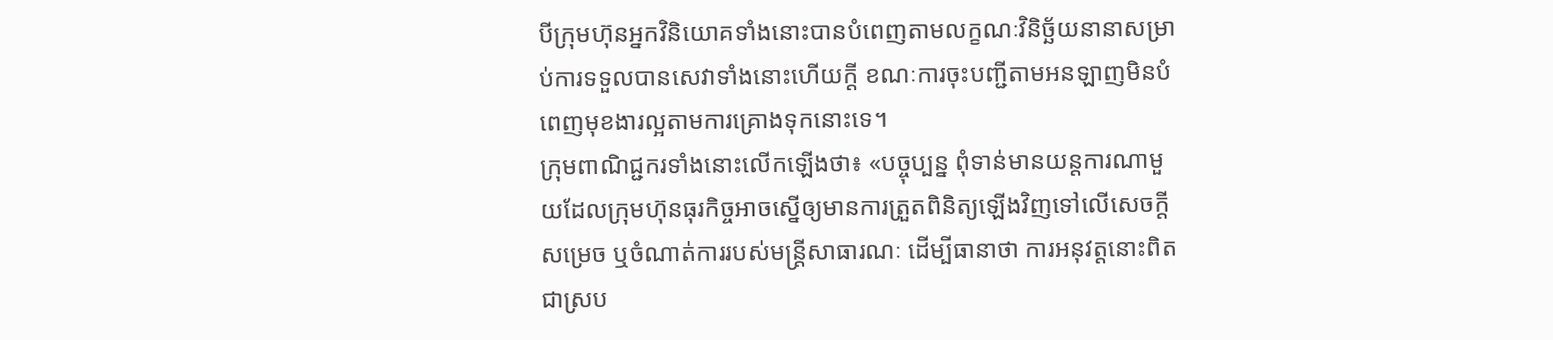បីក្រុមហ៊ុនអ្នកវិនិយោគទាំងនោះបានបំពេញតាមលក្ខណៈវិនិច្ឆ័យនានាសម្រាប់ការទទួលបានសេវាទាំងនោះហើយក្ដី ខណៈការចុះបញ្ជីតាមអនឡាញមិនបំពេញមុខងារល្អតាមការគ្រោងទុកនោះទេ។
ក្រុមពាណិជ្ជករទាំងនោះលើកឡើងថា៖ «បច្ចុប្បន្ន ពុំទាន់មានយន្តការណាមួយដែលក្រុមហ៊ុនធុរកិច្ចអាចស្នើឲ្យមានការត្រួតពិនិត្យឡើងវិញទៅលើសេចក្តីសម្រេច ឬចំណាត់ការរបស់មន្ត្រីសាធារណៈ ដើម្បីធានាថា ការអនុវត្តនោះពិតជាស្រប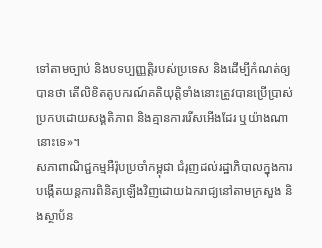ទៅតាមច្បាប់ និងបទប្បញ្ញត្តិរបស់ប្រទេស និងដើម្បីកំណត់ឲ្យបានថា តើលិខិតតូបករណ៍គតិយុត្តិទាំងនោះត្រូវបានប្រើប្រាស់ប្រកបដោយសង្គតិភាព និងគ្មានការរើសអើងដែរ ឬយ៉ាងណានោះទេ»។
សភាពាណិជ្ជកម្មអឺរ៉ុបប្រចាំកម្ពុជា ជំរុញដល់រដ្ឋាភិបាលក្នុងការបង្កើតយន្តការពិនិត្យឡើងវិញដោយឯករាជ្យនៅតាមក្រសួង និងស្ថាប័ន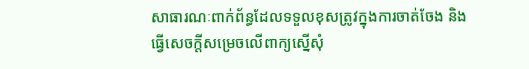សាធារណៈពាក់ព័ន្ធដែលទទួលខុសត្រូវក្នុងការចាត់ចែង និងធ្វើសេចក្តីសម្រេចលើពាក្យស្នើសុំ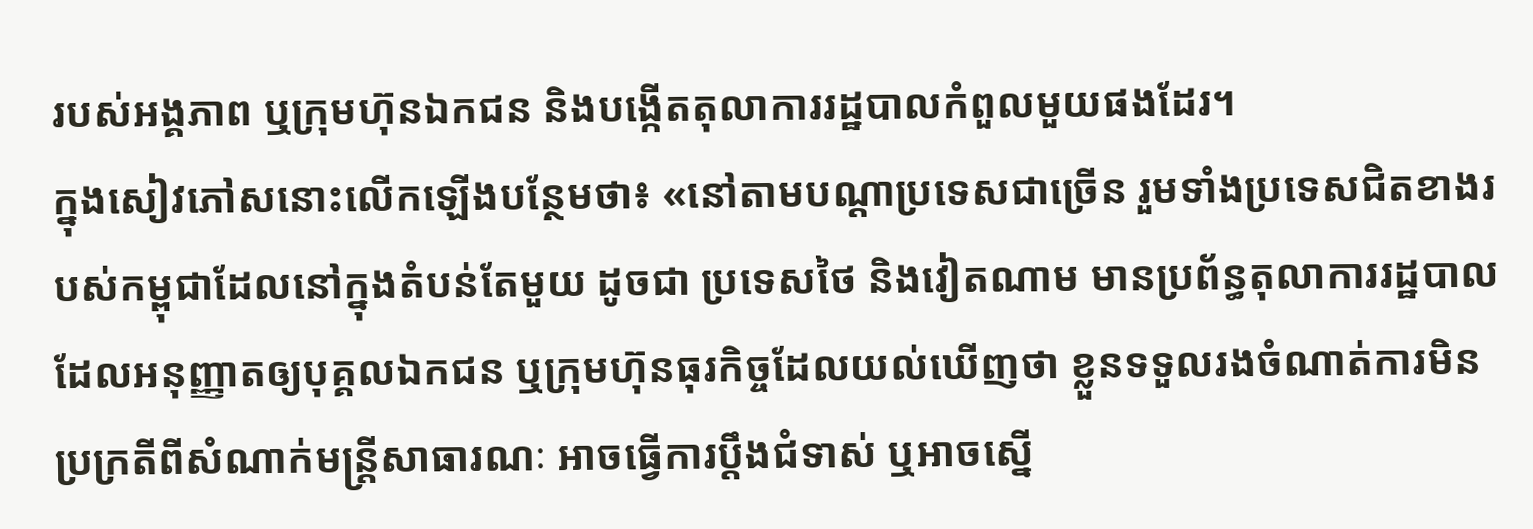របស់អង្គភាព ឬក្រុមហ៊ុនឯកជន និងបង្កើតតុលាការរដ្ឋបាលកំពួលមួយផងដែរ។
ក្នុងសៀវភៅសនោះលើកឡើងបន្ថែមថា៖ «នៅតាមបណ្ដាប្រទេសជាច្រើន រួមទាំងប្រទេសជិតខាងរបស់កម្ពុជាដែលនៅក្នុងតំបន់តែមួយ ដូចជា ប្រទេសថៃ និងវៀតណាម មានប្រព័ន្ធតុលាការរដ្ឋបាល ដែលអនុញ្ញាតឲ្យបុគ្គលឯកជន ឬក្រុមហ៊ុនធុរកិច្ចដែលយល់ឃើញថា ខ្លួនទទួលរងចំណាត់ការមិនប្រក្រតីពីសំណាក់មន្ត្រីសាធារណៈ អាចធ្វើការប្ដឹងជំទាស់ ឬអាចស្នើ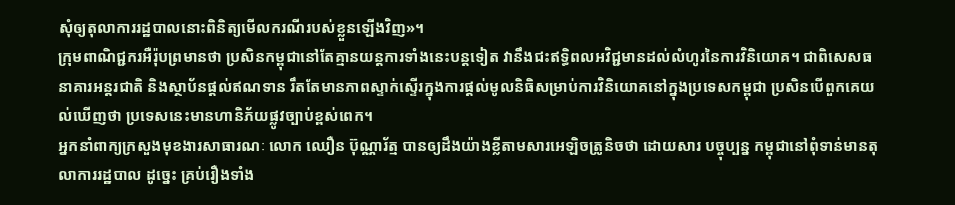សុំឲ្យតុលាការរដ្ឋបាលនោះពិនិត្យមើលករណីរបស់ខ្លួនឡើងវិញ»។
ក្រុមពាណិជ្ជករអឺរ៉ុបព្រមានថា ប្រសិនកម្ពុជានៅតែគ្មានយន្តការទាំងនេះបន្តទៀត វានឹងជះឥទ្ធិពលអវិជ្ជមានដល់លំហូរនៃការវិនិយោគ។ ជាពិសេសធនាគារអន្តរជាតិ និងស្ថាប័នផ្ដល់ឥណទាន រឹតតែមានភាពស្ទាក់ស្ទើរក្នុងការផ្ដល់មូលនិធិសម្រាប់ការវិនិយោគនៅក្នុងប្រទេសកម្ពុជា ប្រសិនបើពួកគេយល់ឃើញថា ប្រទេសនេះមានហានិភ័យផ្លូវច្បាប់ខ្ពស់ពេក។
អ្នកនាំពាក្យក្រសួងមុខងារសាធារណៈ លោក ឈឿន ប៊ុណ្ណារ័ត្ម បានឲ្យដឹងយ៉ាងខ្លីតាមសារអេឡិចត្រូនិចថា ដោយសារ បច្ចុប្បន្ន កម្ពុជានៅពុំទាន់មានតុលាការរដ្ឋបាល ដូច្នេះ គ្រប់រឿងទាំង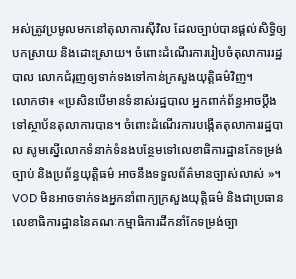អស់ត្រូវប្រមូលមកនៅតុលាការស៊ីវិល ដែលច្បាប់បានផ្ដល់សិទ្ធិឲ្យបកស្រាយ និងដោះស្រាយ។ ចំពោះដំណើរការរៀបចំតុលាការរដ្ឋបាល លោកជំរុញឲ្យទាក់ទងទៅកាន់ក្រសួងយុត្តិធម៌វិញ។
លោកថា៖ «ប្រសិនបើមានទំនាស់រដ្ឋបាល អ្នកពាក់ព័ន្ធអាចប្ដឹងទៅស្ថាប័នតុលាការបាន។ ចំពោះដំណើរការបង្កើតតុលាការរដ្ឋបាល សូមស្នើលោកទំនាក់ទំនងបន្ថែមទៅលេខាធិការដ្ឋានកែទម្រង់ច្បាប់ និងប្រព័ន្ធយុត្តិធម៌ អាចនឹងទទួលព័ត៌មានច្បាស់លាស់ »។
VOD មិនអាចទាក់ទងអ្នកនាំពាក្យក្រសួងយុត្តិធម៌ និងជាប្រធានលេខាធិការដ្ឋាននៃគណៈកម្មាធិការដឹកនាំកែទម្រង់ច្បា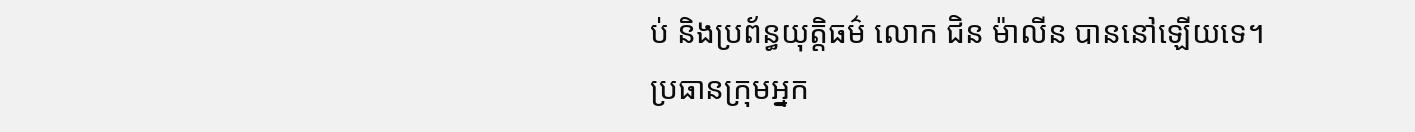ប់ និងប្រព័ន្ធយុត្តិធម៌ លោក ជិន ម៉ាលីន បាននៅឡើយទេ។
ប្រធានក្រុមអ្នក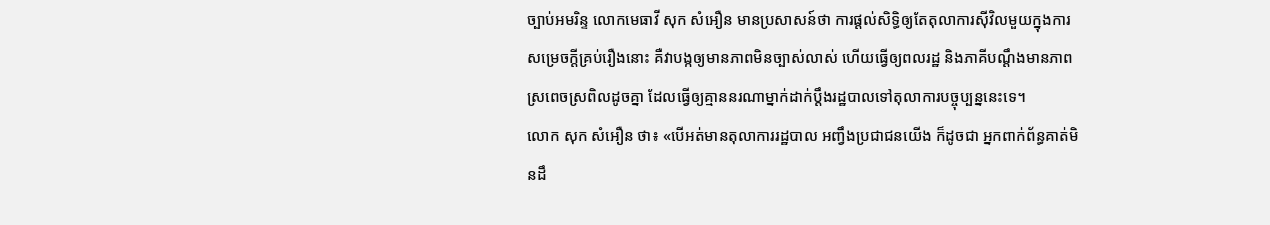ច្បាប់អមរិន្ទ លោកមេធាវី សុក សំអឿន មានប្រសាសន៍ថា ការផ្ដល់សិទ្ធិឲ្យតែតុលាការស៊ីវិលមួយក្នុងការសម្រេចក្ដីគ្រប់រឿងនោះ គឺវាបង្កឲ្យមានភាពមិនច្បាស់លាស់ ហើយធ្វើឲ្យពលរដ្ឋ និងភាគីបណ្ដឹងមានភាពស្រពេចស្រពិលដូចគ្នា ដែលធ្វើឲ្យគ្មាននរណាម្នាក់ដាក់ប្ដឹងរដ្ឋបាលទៅតុលាការបច្ចុប្បន្ននេះទេ។
លោក សុក សំអឿន ថា៖ «បើអត់មានតុលាការរដ្ឋបាល អញ្វឹងប្រជាជនយើង ក៏ដូចជា អ្នកពាក់ព័ន្ធគាត់មិនដឹ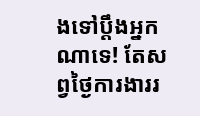ងទៅប្ដឹងអ្នកណាទេ! តែសព្វថ្ងៃការងាររ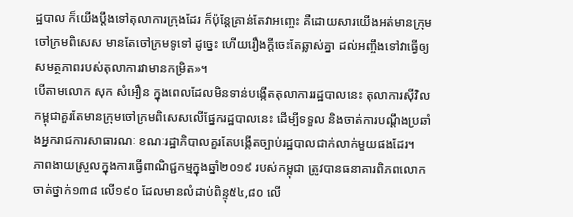ដ្ឋបាល ក៏យើងប្ដឹងទៅតុលាការក្រុងដែរ ក៏ប៉ុន្ដែគ្រាន់តែវាអញ្ចេះ គឺដោយសារយើងអត់មានក្រុមចៅក្រមពិសេស មានតែចៅក្រមទូទៅ ដូច្នេះ ហើយរឿងក្ដីចេះតែឆ្លាស់គ្នា ដល់អញ្ចឹងទៅវាធ្វើឲ្យសមត្ថភាពរបស់តុលាការវាមានកម្រិត»។
បើតាមលោក សុក សំអឿន ក្នុងពេលដែលមិនទាន់បង្កើតតុលាការរដ្ឋបាលនេះ តុលាការស៊ីវិលកម្ពុជាគួរតែមានក្រុមចៅក្រមពិសេសលើផ្នែករដ្ឋបាលនេះ ដើម្បីទទួល និងចាត់ការបណ្ដឹងប្រឆាំងអ្នករាជការសាធារណៈ ខណៈរដ្ឋាភិបាលគួរតែបង្កើតច្បាប់រដ្ឋបាលជាក់លាក់មួយផងដែរ។
ភាពងាយស្រួលក្នុងការធ្វើពាណិជ្ជកម្មក្នុងឆ្នាំ២០១៩ របស់កម្ពុជា ត្រូវបានធនាគារពិភពលោកចាត់ថ្នាក់១៣៨ លើ១៩០ ដែលមានលំដាប់ពិន្ទុ៥៤,៨០ លើ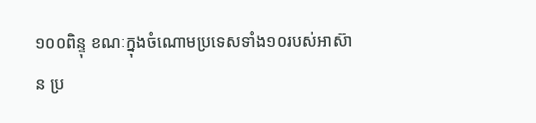១០០ពិន្ទុ ខណៈក្នុងចំណោមប្រទេសទាំង១០របស់អាស៊ាន ប្រ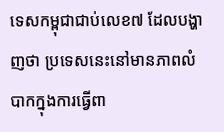ទេសកម្ពុជាជាប់លេខ៧ ដែលបង្ហាញថា ប្រទេសនេះនៅមានភាពលំបាកក្នុងការធ្វើពា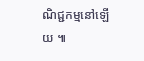ណិជ្ជកម្មនៅឡើយ ៕